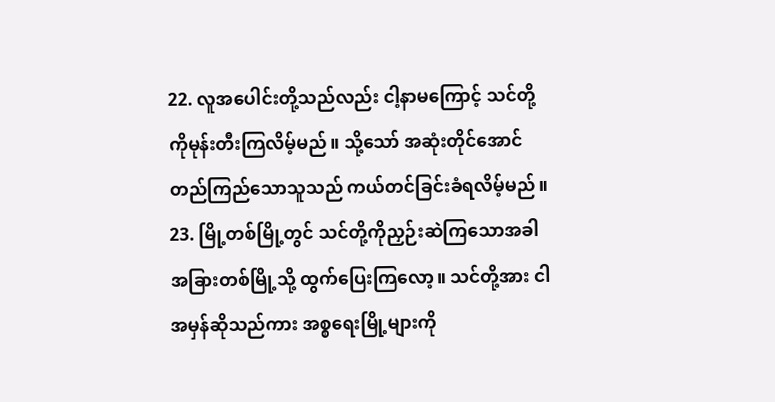22. လူအပေါင်းတို့သည်လည်း ငါ့နာမကြောင့် သင်တို့ကိုမုန်းတီးကြလိမ့်မည်။ သို့သော် အဆုံးတိုင်အောင်တည်ကြည်သောသူသည် ကယ်တင်ခြင်းခံရလိမ့်မည်။
23. မြို့တစ်မြို့တွင် သင်တို့ကိုညှဉ်းဆဲကြသောအခါ အခြားတစ်မြို့သို့ ထွက်ပြေးကြလော့။ သင်တို့အား ငါအမှန်ဆိုသည်ကား အစ္စရေးမြို့များကို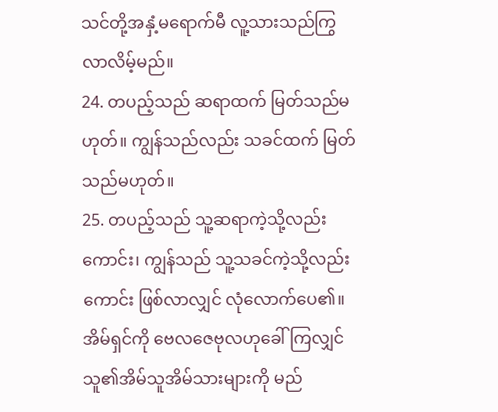သင်တို့အနှံ့မရောက်မီ လူ့သားသည်ကြွလာလိမ့်မည်။
24. တပည့်သည် ဆရာထက် မြတ်သည်မဟုတ်။ ကျွန်သည်လည်း သခင်ထက် မြတ်သည်မဟုတ်။
25. တပည့်သည် သူ့ဆရာကဲ့သို့လည်းကောင်း၊ ကျွန်သည် သူ့သခင်ကဲ့သို့လည်းကောင်း ဖြစ်လာလျှင် လုံလောက်ပေ၏။ အိမ်ရှင်ကို ဗေလဇေဗုလဟုခေါ်ကြလျှင် သူ၏အိမ်သူအိမ်သားများကို မည်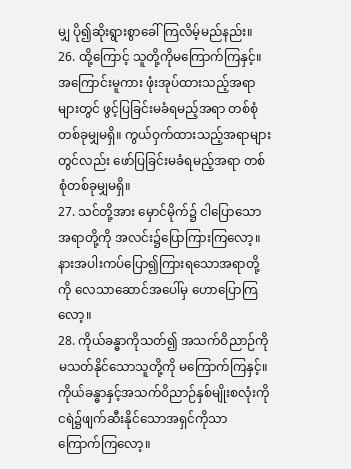မျှ ပို၍ဆိုးရွားစွာခေါ်ကြလိမ့်မည်နည်း။
26. ထို့ကြောင့် သူတို့ကိုမကြောက်ကြနှင့်။ အကြောင်းမူကား ဖုံးအုပ်ထားသည့်အရာများတွင် ဖွင့်ပြခြင်းမခံရမည့်အရာ တစ်စုံတစ်ခုမျှမရှိ။ ကွယ်ဝှက်ထားသည့်အရာများတွင်လည်း ဖော်ပြခြင်းမခံရမည့်အရာ တစ်စုံတစ်ခုမျှမရှိ။
27. သင်တို့အား မှောင်မိုက်၌ ငါပြောသောအရာတို့ကို အလင်း၌ပြောကြားကြလော့။ နားအပါးကပ်ပြော၍ကြားရသောအရာတို့ကို လေသာဆောင်အပေါ်မှ ဟောပြောကြလော့။
28. ကိုယ်ခန္ဓာကိုသတ်၍ အသက်ဝိညာဉ်ကိုမသတ်နိုင်သောသူတို့ကို မကြောက်ကြနှင့်။ ကိုယ်ခန္ဓာနှင့်အသက်ဝိညာဉ်နှစ်မျိုးစလုံးကို ငရဲ၌ဖျက်ဆီးနိုင်သောအရှင်ကိုသာ ကြောက်ကြလော့။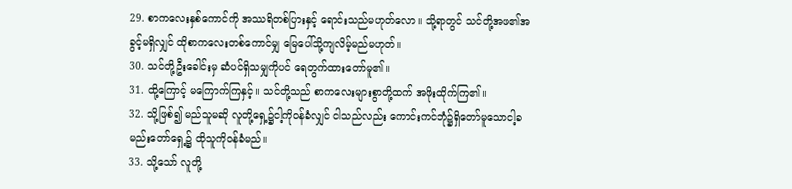29. စာကလေးနှစ်ကောင်ကို အဿရိတစ်ပြားနှင့် ရောင်းသည်မဟုတ်လော။ သို့ရာတွင် သင်တို့အဖ၏အခွင့်မရှိလျှင် ထိုစာကလေးတစ်ကောင်မျှ မြေပေါ်သို့ကျလိမ့်မည်မဟုတ်။
30. သင်တို့ဦးခေါင်းမှ ဆံပင်ရှိသမျှကိုပင် ရေတွက်ထားတော်မူ၏။
31. ထို့ကြောင့် မကြောက်ကြနှင့်။ သင်တို့သည် စာကလေးများစွာတို့ထက် အဖိုးထိုက်ကြ၏။
32. သို့ဖြစ်၍ မည်သူမဆို လူတို့ရှေ့၌ငါ့ကိုဝန်ခံလျှင် ငါသည်လည်း ကောင်းကင်ဘုံ၌ရှိတော်မူသောငါ့ခမည်းတော်ရှေ့၌ ထိုသူကိုဝန်ခံမည်။
33. သို့သော် လူတို့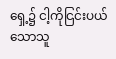ရှေ့၌ ငါ့ကိုငြင်းပယ်သောသူ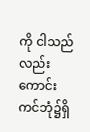ကို ငါသည်လည်း ကောင်းကင်ဘုံ၌ရှိ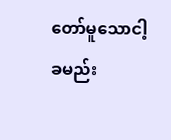တော်မူသောငါ့ခမည်း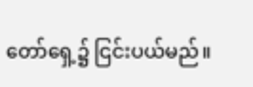တော်ရှေ့၌ ငြင်းပယ်မည်။